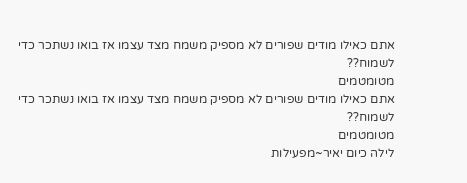אתם כאילו מודים שפורים לא מספיק משמח מצד עצמו אז בואו נשתכר כדי לשמוח??
מטומטמים
אתם כאילו מודים שפורים לא מספיק משמח מצד עצמו אז בואו נשתכר כדי לשמוח??
מטומטמים
לילה כיום יאיר~מפעילות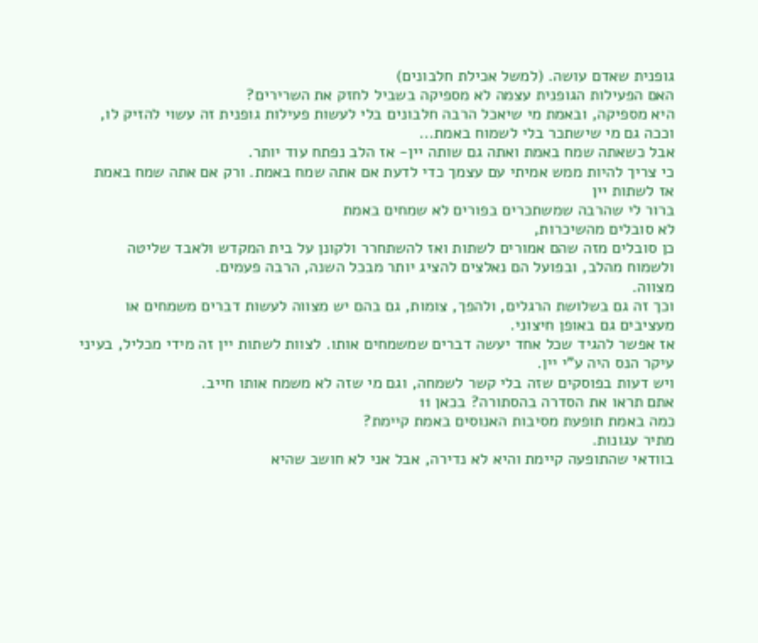גופנית שאדם עושה. (למשל אכילת חלבונים)
האם הפעילות הגופנית עצמה לא מספיקה בשביל לחזק את השרירים?
היא מספיקה, ובאמת מי שיאכל הרבה חלבונים בלי לעשות פעילות גופנית זה עשוי להזיק לו,
וככה גם מי שישתכר בלי לשמוח באמת...
אבל כשאתה שמח באמת ואתה גם שותה יין- אז הלב נפתח עוד יותר.
כי צריך להיות ממש אמיתי עם עצמך כדי לדעת אם אתה שמח באמת. ורק אם אתה שמח באמת אז לשתות יין
ברור לי שהרבה שמשתכרים בפורים לא שמחים באמת
לא סובלים מהשיכרות,
כן סובלים מזה שהם אמורים לשתות ואז להשתחרר ולקונן על בית המקדש ולאבד שליטה ולשמוח מהלב, ובפועל הם נאלצים להציג יותר מבכל השנה, הרבה פעמים.
מצווה.
וכך זה גם בשלושת הרגלים, ולהפך, צומות, גם בהם יש מצווה לעשות דברים משמחים או מעציבים גם באופן חיצוני.
אז אפשר להגיד שכל אחד יעשה דברים שמשמחים אותו. לצוות לשתות יין זה מידי מכליל, בעיני
עיקר הנס היה ע"י יין.
ויש דעות בפוסקים שזה בלי קשר לשמחה, וגם מי שזה לא משמח אותו חייב.
אתם תראו את הסדרה בהסתורה? בכאן 11
כמה באמת תופעת מסיבות האנוסים באמת קיימת?
מתיר עגונות.
בוודאי שהתופעה קיימת והיא לא נדירה, אבל אני לא חושב שהיא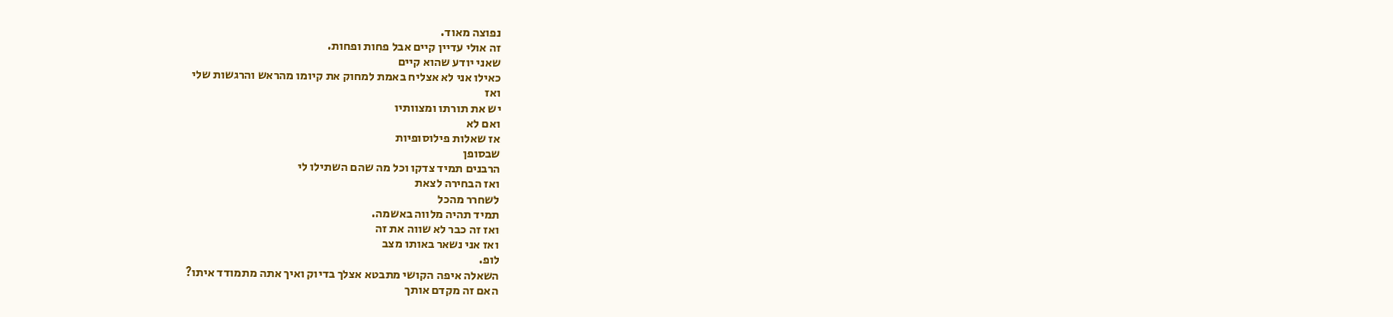נפוצה מאוד.
זה אולי עדיין קיים אבל פחות ופחות.
שאני יודע שהוא קיים
כאילו אני לא אצליח באמת למחוק את קיומו מהראש והרגשות שלי
ואז
יש את תורתו ומצוותיו
ואם לא
אז שאלות פילוסופיות
שבסופן
הרבנים תמיד צדקו וכל מה שהם השתילו לי
ואז הבחירה לצאת
לשחרר מהכל
תמיד תהיה מלווה באשמה.
ואז זה כבר לא שווה את זה
ואז אני נשאר באותו מצב
לופ.
השאלה איפה הקושי מתבטא אצלך בדיוק ואיך אתה מתמודד איתו?
האם זה מקדם אותך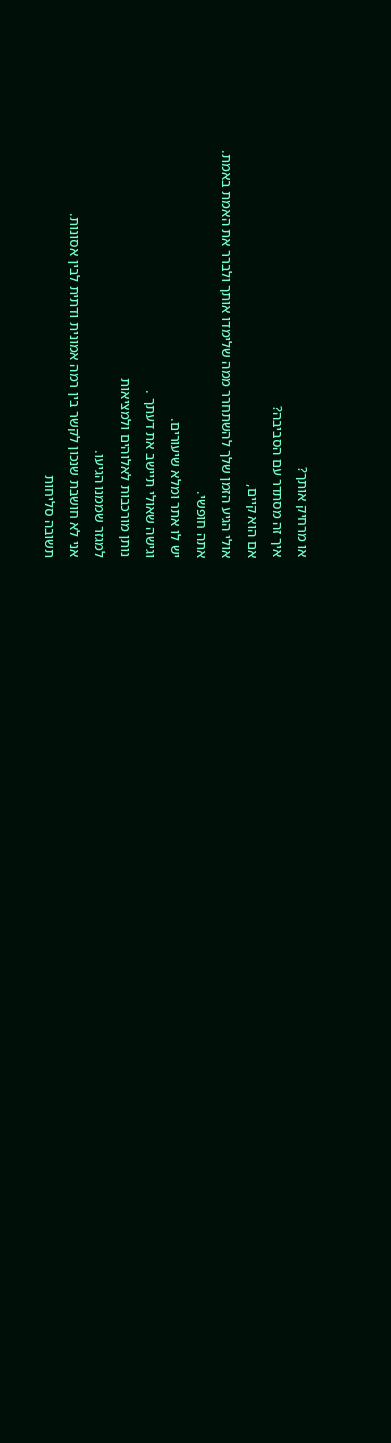או מרחיק אותך?
איך זה מסתדר עם הסביבה?
אם הוא קיים,
אולי הגיע הזמן שלך להשתחרר ממה שלימדו אותך ולברר את האמת באמת.
אתה חופשי.
יש לו אתר ומלא שיעורים.
וגישה שאולי תיישב את דעתך .
נותן מורכבות לאלוהים ולמציאות
למגזר שממנו הגיעו.
אני לא חושבת שנכון לקשר בין רמה אמונית ודתית לבין אסונות.
תשובה סליחות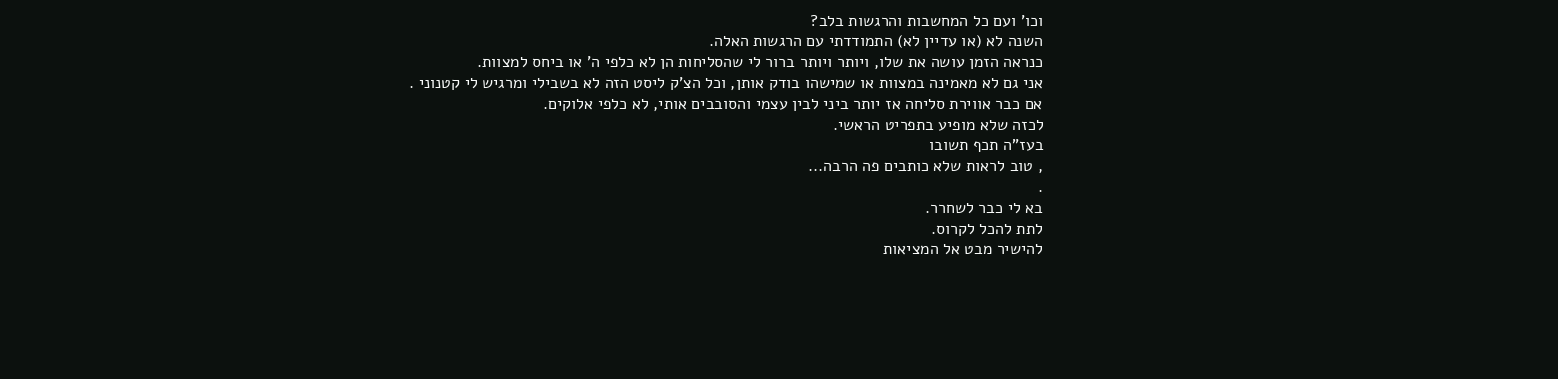וכו' ועם כל המחשבות והרגשות בלב?
השנה לא (או עדיין לא) התמודדתי עם הרגשות האלה.
כנראה הזמן עושה את שלו, ויותר ויותר ברור לי שהסליחות הן לא כלפי ה' או ביחס למצוות.
אני גם לא מאמינה במצוות או שמישהו בודק אותן, וכל הצ'ק ליסט הזה לא בשבילי ומרגיש לי קטנוני .
אם כבר אווירת סליחה אז יותר ביני לבין עצמי והסובבים אותי, לא כלפי אלוקים.
לכזה שלא מופיע בתפריט הראשי.
בעז"ה תכף תשובו
, טוב לראות שלא כותבים פה הרבה...
.
בא לי כבר לשחרר.
לתת להכל לקרוס.
להישיר מבט אל המציאות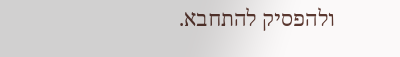ולהפסיק להתחבא.